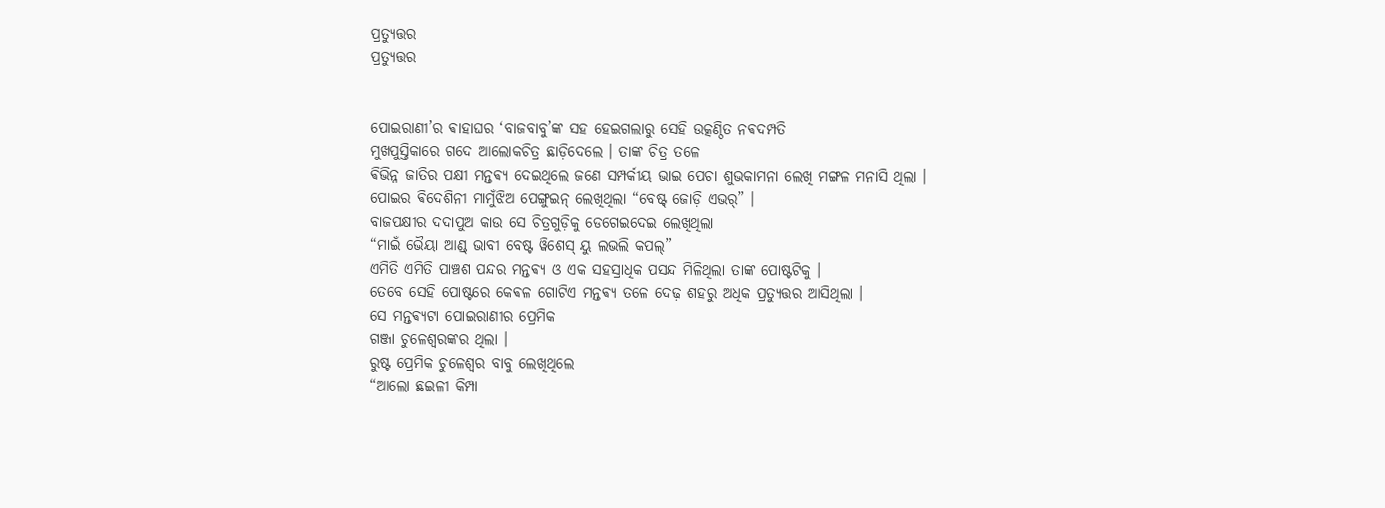ପ୍ରତ୍ଯୁତ୍ତର
ପ୍ରତ୍ଯୁତ୍ତର


ପୋଇରାଣୀ’ର ଵାହାଘର ‘ବାଜବାବୁ’ଙ୍କ ସହ ହେଇଗଲାରୁ ସେହି ଉତ୍କଣ୍ଠିତ ନଵଦମ୍ପତି
ମୁଖପୁସ୍ତିକାରେ ଗଦେ ଆଲୋକଚିତ୍ର ଛାଡ଼ିଦେଲେ । ତାଙ୍କ ଚିତ୍ର ତଳେ
ଵିଭିନ୍ନ ଜାତିର ପକ୍ଷୀ ମନ୍ତଵ୍ଯ ଦେଇଥିଲେ ଜଣେ ସମ୍ପର୍କୀୟ ଭାଇ ପେଚା ଶୁଭକାମନା ଲେଖି ମଙ୍ଗଳ ମନାସି ଥିଲା ।
ପୋଇର ଵିଦେଶିନୀ ମାମୁଁଝିଅ ପେଙ୍ଗୁଇନ୍ ଲେଖିଥିଲା “ବେଷ୍ଟ୍ ଜୋଡ଼ି ଏଭର୍” ।
ବାଜପକ୍ଷୀର ଦଦାପୁଅ କାଉ ସେ ଚିତ୍ରଗୁଡ଼ିକୁ ଡେଗେଇଦେଇ ଲେଖିଥିଲା
“ମାଇଁ ଭୈୟା ଆଣ୍ଡ୍ ଭାବୀ ବେଷ୍ଟ ୱିଶେସ୍ ୟୁ ଲଭଲି କପଲ୍”
ଏମିତି ଏମିତି ପାଞ୍ଚଶ ପନ୍ଦର ମନ୍ତଵ୍ଯ ଓ ଏକ ସହସ୍ରାଧିକ ପସନ୍ଦ ମିଳିଥିଲା ତାଙ୍କ ପୋଷ୍ଟଟିକୁ ।
ତେବେ ସେହି ପୋଷ୍ଟରେ କେଵଳ ଗୋଟିଏ ମନ୍ତଵ୍ଯ ତଳେ ଦେଢ଼ ଶହରୁ ଅଧିକ ପ୍ରତ୍ଯୁତ୍ତର ଆସିଥିଲା ।
ସେ ମନ୍ତଵ୍ଯଟା ପୋଇରାଣୀର ପ୍ରେମିକ
ଗଞ୍ଜା ଚୁଳେଶ୍ଵରଙ୍କର ଥିଲା ।
ରୁଷ୍ଟ ପ୍ରେମିକ ଚୁଳେଶ୍ଵର ବାବୁ ଲେଖିଥିଲେ
“ଆଲୋ ଛଇଳୀ କିମ୍ପା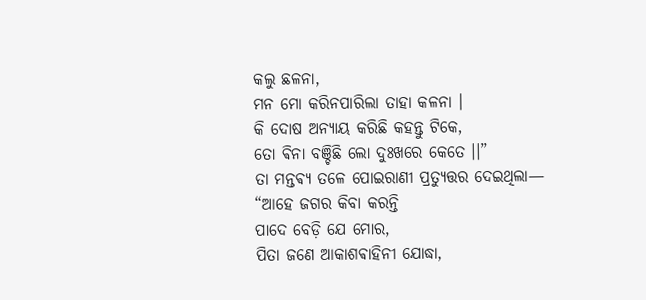କଲୁ ଛଳନା,
ମନ ମୋ କରିନପାରିଲା ତାହା କଳନା ।
କି ଦୋଷ ଅନ୍ଯାୟ କରିଛି କହନ୍ତୁ ଟିକେ,
ତୋ ଵିନା ବଞ୍ଚିଛି ଲୋ ଦୁଃଖରେ କେତେ ।।”
ତା ମନ୍ତଵ୍ଯ ତଳେ ପୋଇରାଣୀ ପ୍ରତ୍ୟୁତ୍ତର ଦେଇଥିଲା—
“ଆହେ ଜଗର କିବା କରନ୍ତି
ପାଦେ ବେଡ଼ି ଯେ ମୋର,
ପିତା ଜଣେ ଆକାଶଵାହିନୀ ଯୋଦ୍ଧା,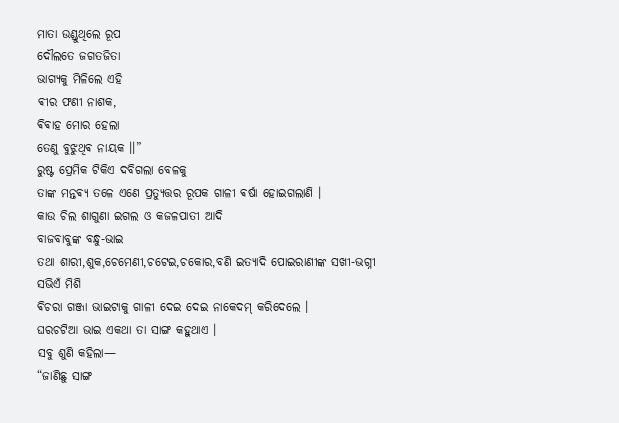ମାତା ଉଣ୍ଡୁଥିଲେ ରୂପ
ଦୌଲତେ ଜଗତଜିତା
ଭାଗ୍ଯକୁ ମିଳିଲେ ଏହି
ଵୀର ଫଣୀ ନାଶକ,
ଵିଵାହ ମୋର ହେଲା
ତେଣୁ ବୁଝୁଥିଵ ନାୟକ ।।”
ରୁଷ୍ଟ ପ୍ରେମିକ ଟିକିଏ ଦବିଗଲା ବେଳକୁ
ତାଙ୍କ ମନ୍ତଵ୍ୟ ତଳେ ଏଣେ ପ୍ରତ୍ଯୁତ୍ତର ରୂପକ ଗାଳୀ ଵର୍ଷା ହୋଇଗଲାଣି ।
କାଉ ଚିଲ ଶାଗୁଣା ଇଗଲ ଓ କଜଳପାତୀ ଆଦି
ବାଜବାବୁଙ୍କ ବନ୍ଧୁ-ଭାଇ
ତଥା ଶାରୀ,ଶୁକ,ଚେମେଣୀ,ଚଟେଇ,ଚକୋର,ବଣି ଇତ୍ୟାଦି ପୋଇରାଣୀଙ୍କ ସଖୀ-ଭଗ୍ନୀ ସଭିଏଁ ମିଶି
ଵିଚରା ଗଞ୍ଜା ଭାଇଟାକୁ ଗାଳୀ ଦେଇ ଦେଇ ନାକେଦମ୍ କରିଦେଲେ ।
ଘରଚଟିଆ ଭାଇ ଏକଥା ତା ସାଙ୍ଗ କହୁଥାଏ ।
ସବୁ ଶୁଣି କହିଲା—
“ଜାଣିଛୁ ସାଙ୍ଗ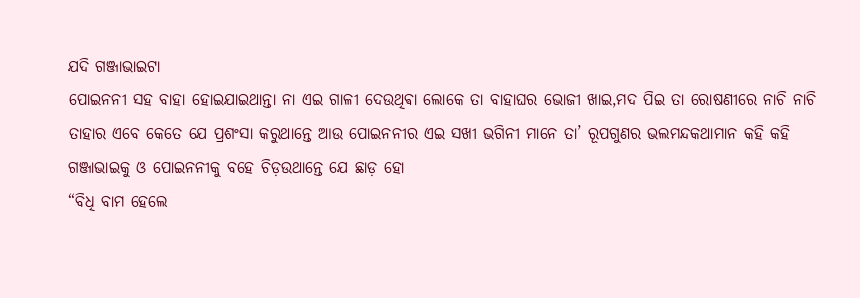ଯଦି ଗଞ୍ଜାଭାଇଟା
ପୋଇନନୀ ସହ ବାହା ହୋଇଯାଇଥାନ୍ତା ନା ଏଇ ଗାଳୀ ଦେଉଥିଵା ଲୋକେ ତା ବାହାଘର ଭୋଜୀ ଖାଇ,ମଦ ପିଇ ତା ରୋଷଣୀରେ ନାଚି ନାଚି ତାହାର ଏବେ କେତେ ଯେ ପ୍ରଶଂସା କରୁଥାନ୍ତେ ଆଉ ପୋଇନନୀର ଏଇ ସଖୀ ଭଗିନୀ ମାନେ ତା’ ରୂପଗୁଣର ଭଲମନ୍ଦକଥାମାନ କହି କହି ଗଞ୍ଜାଭାଇକୁ ଓ ପୋଇନନୀକୁ ବହେ ଚିଡ଼ଉଥାନ୍ତେ ଯେ ଛାଡ଼ ହୋ
“ବିଧି ବାମ ହେଲେ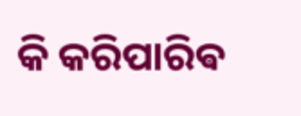କି କରିପାରିଵ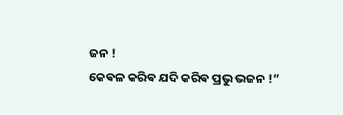ଜନ !
କେଵଳ କରିଵ ଯଦି କରିଵ ପ୍ରଭୁ ଭଜନ !”